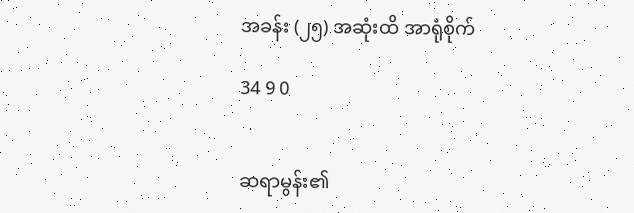အခန်း (၂၅) အဆုံးထိ အာရုံစိုက်

34 9 0


ဆရာမွန်း၏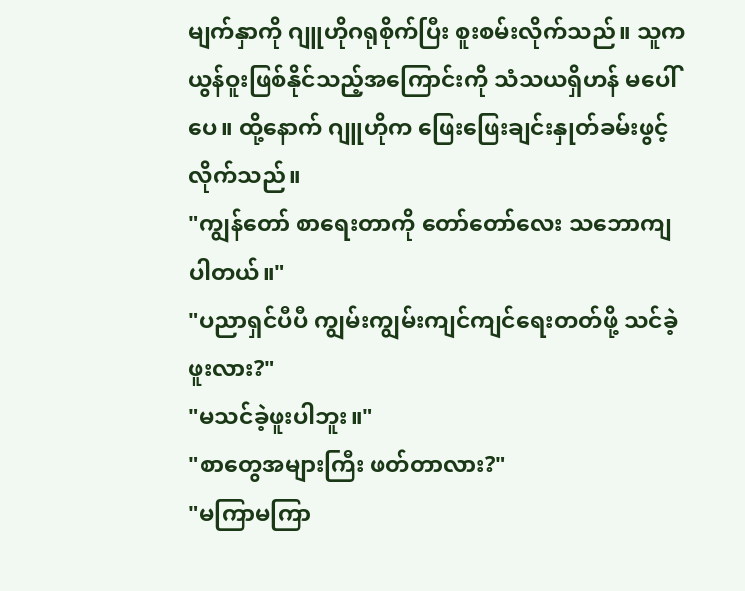မျက်နှာကို ဂျူဟိုဂရုစိုက်ပြီး စူးစမ်းလိုက်သည်။ သူက ယွန်ဝူးဖြစ်နိုင်သည့်အကြောင်းကို သံသယရှိဟန် မပေါ်ပေ။ ထို့နောက် ဂျူဟိုက ဖြေးဖြေးချင်းနှုတ်ခမ်းဖွင့်လိုက်သည်။
"ကျွန်တော် စာရေးတာကို တော်တော်လေး သဘောကျပါတယ်။"
"ပညာရှင်ပီပီ ကျွမ်းကျွမ်းကျင်ကျင်ရေးတတ်ဖို့ သင်ခဲ့ဖူးလား?"
"မသင်ခဲ့ဖူးပါဘူး။"
"စာတွေအများကြီး ဖတ်တာလား?"
"မကြာမကြာ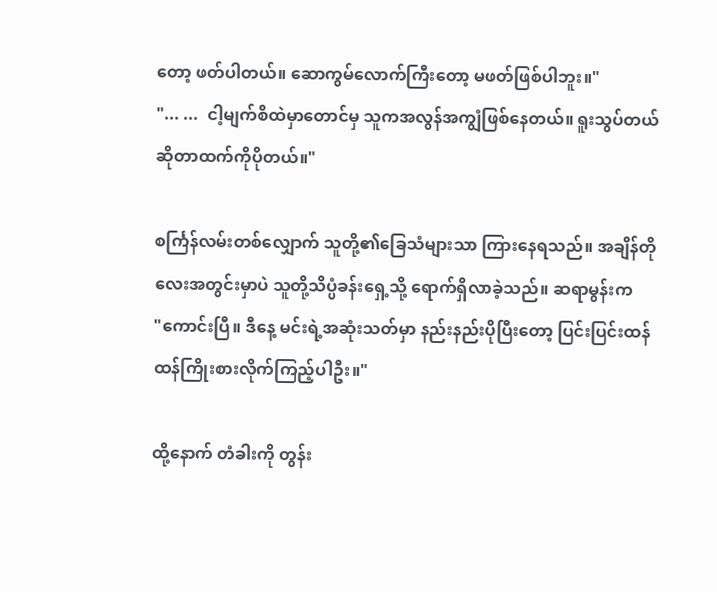တော့ ဖတ်ပါတယ်။ ဆောကွမ်လောက်ကြီးတော့ မဖတ်ဖြစ်ပါဘူး။"
"... ...  ငါ့မျက်စိထဲမှာတောင်မှ သူကအလွန်အကျွံဖြစ်နေတယ်။ ရူးသွပ်တယ်ဆိုတာထက်ကိုပိုတယ်။"

စင်္ကြန်လမ်းတစ်လျှောက် သူတို့၏ခြေသံများသာ ကြားနေရသည်။ အချိန်တိုလေးအတွင်းမှာပဲ သူတို့သိပ္ပံခန်းရှေ့သို့ ရောက်ရှိလာခဲ့သည်။ ဆရာမွန်းက
"ကောင်းပြီ။ ဒီနေ့ မင်းရဲ့အဆုံးသတ်မှာ နည်းနည်းပိုပြီးတော့ ပြင်းပြင်းထန်ထန်ကြိုးစားလိုက်ကြည့်ပါဦး။"

ထို့နောက် တံခါးကို တွန်း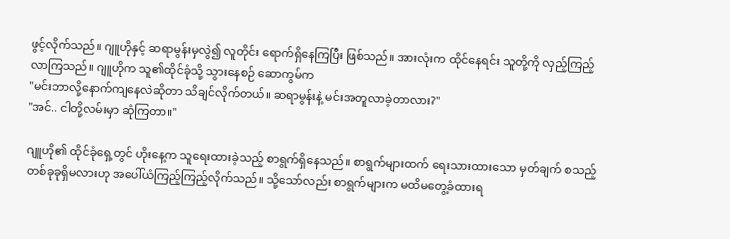ဖွင့်လိုက်သည်။ ဂျူဟိုနှင့် ဆရာမွန်းမှလွဲ၍ လူတိုင်း ရောက်ရှိနေကြပြီး ဖြစ်သည်။ အားလုံးက ထိုင်နေရင်း သူတို့ကို လှည့်ကြည့်လာကြသည်။ ဂျူဟိုက သူ၏ထိုင်ခုံသို့ သွားနေစဉ် ဆောကွမ်က
"မင်းဘာလို့နောက်ကျနေလဲဆိုတာ သိချင်လိုက်တယ်။ ဆရာမွန်းနဲ့ မင်းအတူလာခဲ့တာလား?"
"အင်.. ငါတို့လမ်းမှာ ဆုံကြတာ။"

ဂျူဟို၏ ထိုင်ခုံရှေ့တွင် ဟိုးနေ့က သူရေးထားခဲ့သည့် စာရွက်ရှိနေသည်။ စာရွက်များထက် ရေးသားထားသော မှတ်ချက် စသည့် တစ်ခုခုရှိမလားဟု အပေါ်ယံကြည့်ကြည့်လိုက်သည်။ သို့သော်လည်း စာရွက်များက မထိမတွေ့ခံထားရ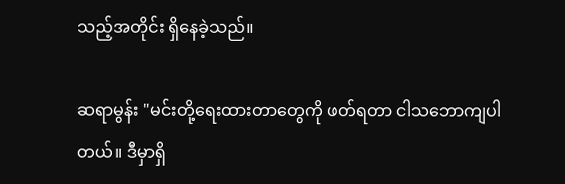သည့်အတိုင်း ရှိနေခဲ့သည်။

ဆရာမွန်း "မင်းတို့ရေးထားတာတွေကို ဖတ်ရတာ ငါသဘောကျပါတယ်။ ဒီမှာရှိ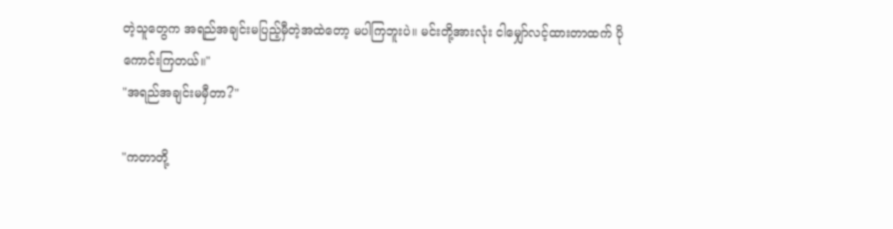တဲ့သူတွေက အရည်အချင်းမပြည့်မှီတဲ့အထဲတော့ မပါကြဘူးပဲ။ မင်းတို့အားလုံး ငါမျှော်လင့်ထားတာထက် ပိုကောင်းကြတယ်။"
"အရည်အချင်းမမှီတာ?"

"ကတာတို့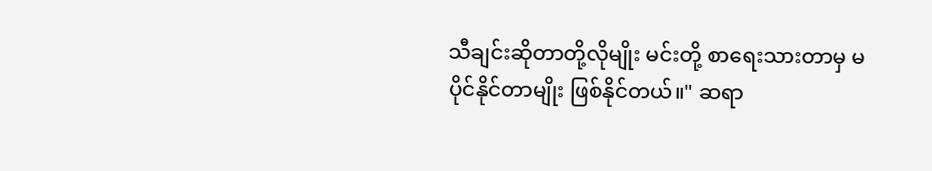သီချင်းဆိုတာတို့လိုမျိုး မင်းတို့ စာရေးသားတာမှ မပိုင်နိုင်တာမျိုး ဖြစ်နိုင်တယ်။" ဆရာ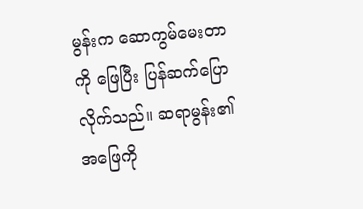မွန်းက ဆောကွမ်မေးတာကို ဖြေပြီး ပြန်ဆက်ပြောလိုက်သည်။ ဆရာမွန်း၏အဖြေကို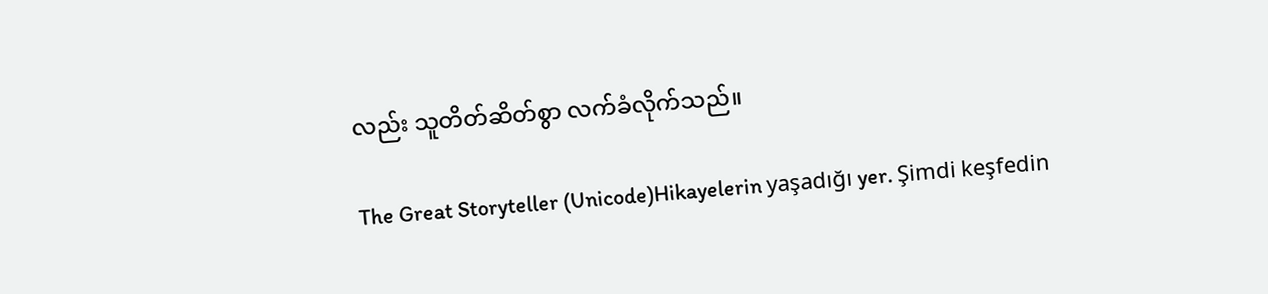လည်း သူတိတ်ဆိတ်စွာ လက်ခံလိုက်သည်။

The Great Storyteller (Unicode)Hikayelerin yaşadığı yer. Şimdi keşfedin